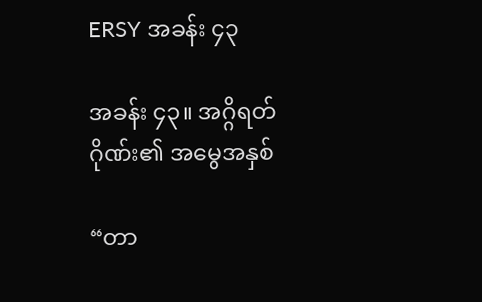ERSY အခန်း ၄၃

အခန်း ၄၃။ အဂ္ဂိရတ်ဂိုဏ်း၏ အမွေအနှစ်

“တာ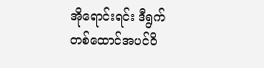အိုရောင်းရင်း ဒီရွက်တစ်ထောင်အပင်ဝိ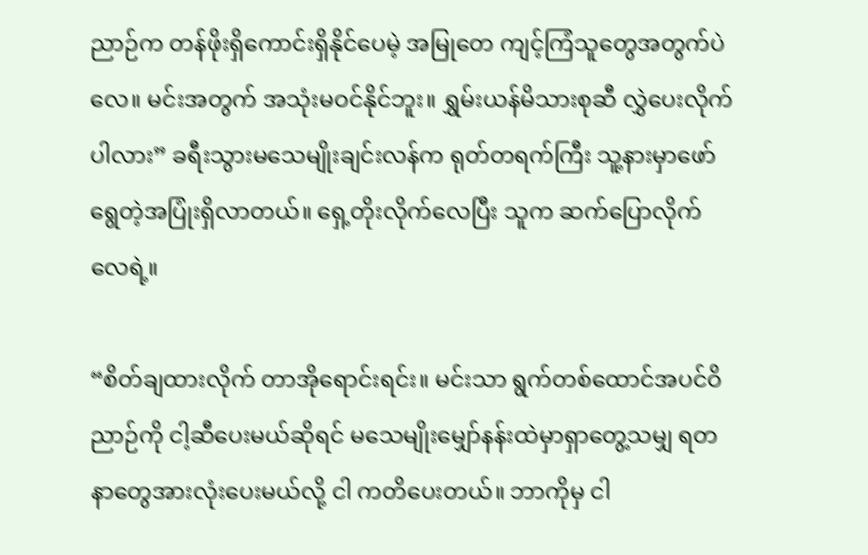ညာဉ်က တန်ဖိုးရှိကောင်းရှိနိုင်ပေမဲ့ အမြုတေ ကျင့်ကြံသူတွေအတွက်ပဲလေ။ မင်းအတွက် အသုံးမဝင်နိုင်ဘူး။ ရွှမ်းယန်မိသားစုဆီ လွှဲပေးလိုက် ပါလား” ခရီးသွားမသေမျိုးချင်းလန်က ရုတ်တရက်ကြီး သူ့နားမှာဖော်ရွေတဲ့အပြုံးရှိလာတယ်။ ရှေ့တိုးလိုက်လေပြီး သူက ဆက်ပြောလိုက်လေရဲ့။

“စိတ်ချထားလိုက် တာအိုရောင်းရင်း။ မင်းသာ ရွက်တစ်ထောင်အပင်ဝိညာဉ်ကို ငါ့ဆီပေးမယ်ဆိုရင် မသေမျိုးမျှော်နန်းထဲမှာရှာတွေ့သမျှ ရတနာတွေအားလုံးပေးမယ်လို့ ငါ ကတိပေးတယ်။ ဘာကိုမှ ငါ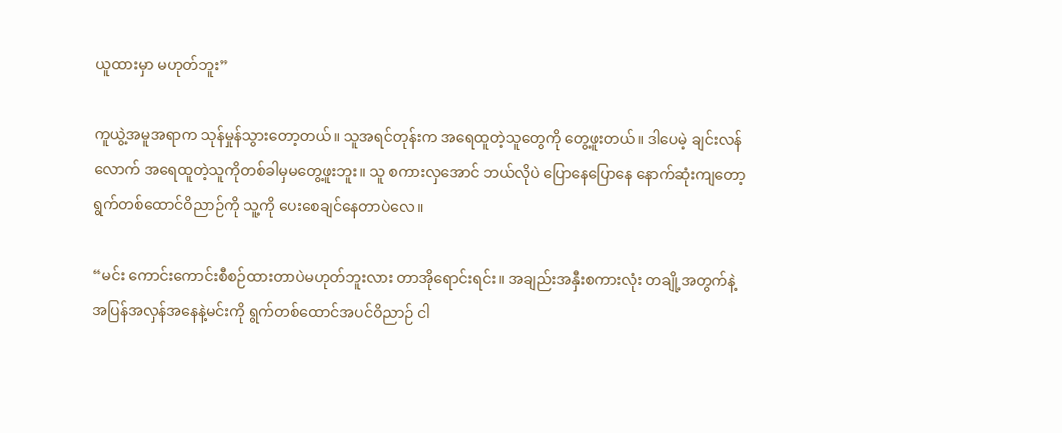ယူထားမှာ မဟုတ်ဘူး”

ကူယွဲ့အမူအရာက သုန်မှုန်သွားတော့တယ်။ သူအရင်တုန်းက အရေထူတဲ့သူတွေကို တွေ့ဖူးတယ်။ ဒါပေမဲ့ ချင်းလန်လောက် အရေထူတဲ့သူကိုတစ်ခါမှမတွေ့ဖူးဘူး။ သူ စကားလှအောင် ဘယ်လိုပဲ ပြောနေပြောနေ နောက်ဆုံးကျတော့ ရွက်တစ်ထောင်ဝိညာဉ်ကို သူ့ကို ပေးစေချင်နေတာပဲလေ။

“မင်း ကောင်းကောင်းစီစဉ်ထားတာပဲမဟုတ်ဘူးလား တာအိုရောင်းရင်း။ အချည်းအနှီးစကားလုံး တချို့အတွက်နဲ့ အပြန်အလှန်အနေနဲ့မင်းကို ရွက်တစ်ထောင်အပင်ဝိညာဉ် ငါ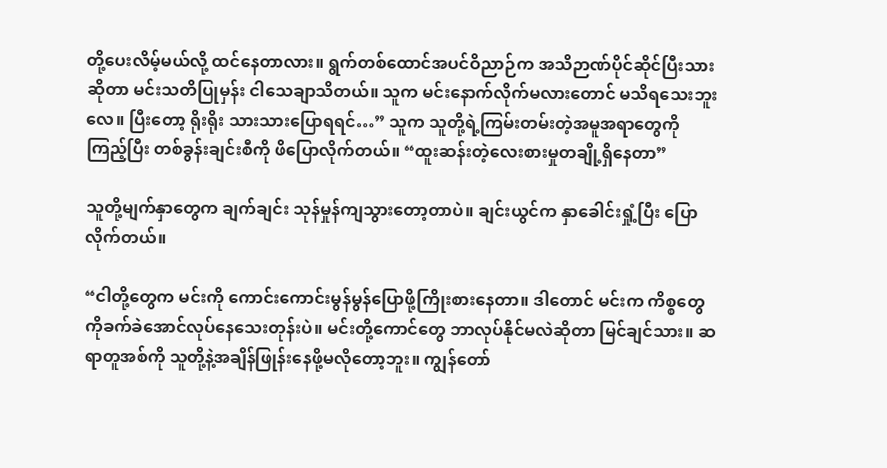တို့ပေးလိမ့်မယ်လို့ ထင်နေတာလား။ ရွက်တစ်ထောင်အပင်ဝိညာဉ်က အသိဉာဏ်ပိုင်ဆိုင်ပြီးသားဆိုတာ မင်းသတိပြုမှန်း ငါသေချာသိတယ်။ သူက မင်းနောက်လိုက်မလားတောင် မသိရသေးဘူးလေ။ ပြီးတော့ ရိုးရိုး သားသားပြောရရင်…” သူက သူတို့ရဲ့ကြမ်းတမ်းတဲ့အမူအရာတွေကို ကြည့်ပြီး တစ်ခွန်းချင်းစီကို ဖိပြောလိုက်တယ်။ “ထူးဆန်းတဲ့လေးစားမှုတချို့ရှိနေတာ”

သူတို့မျက်နှာတွေက ချက်ချင်း သုန်မှုန်ကျသွားတော့တာပဲ။ ချင်းယွင်က နှာခေါင်းရှုံ့ပြီး ပြောလိုက်တယ်။

“ငါတို့တွေက မင်းကို ကောင်းကောင်းမွန်မွန်ပြောဖို့ကြိုးစားနေတာ။ ဒါတောင် မင်းက ကိစ္စတွေကိုခက်ခဲအောင်လုပ်နေသေးတုန်းပဲ။ မင်းတို့ကောင်တွေ ဘာလုပ်နိုင်မလဲဆိုတာ မြင်ချင်သား။ ဆရာတူအစ်ကို သူတို့နဲ့အချိန်ဖြုန်းနေဖို့မလိုတော့ဘူး။ ကျွန်တော်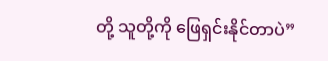တို့ သူတို့ကို ဖြေရှင်းနိုင်တာပဲ”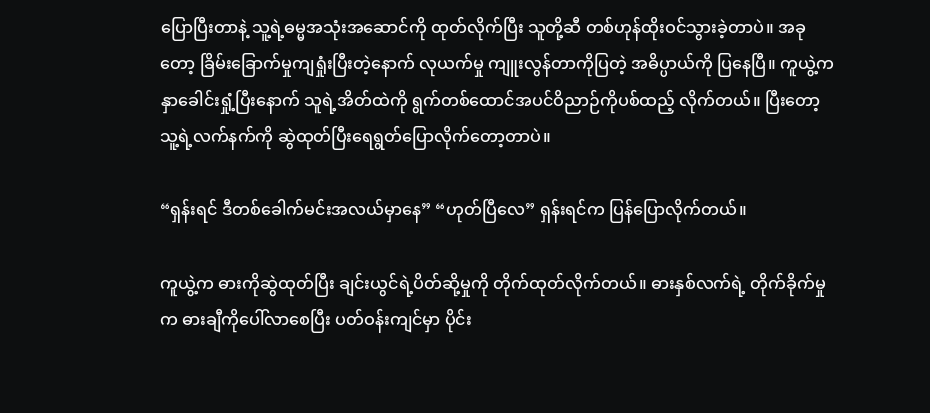ပြောပြီးတာနဲ့ သူ့ရဲ့ဓမ္မအသုံးအဆောင်ကို ထုတ်လိုက်ပြီး သူတို့ဆီ တစ်ဟုန်ထိုးဝင်သွားခဲ့တာပဲ။ အခုတော့ ခြိမ်းခြောက်မှုကျရှုံးပြီးတဲ့နောက် လုယက်မှု ကျူးလွန်တာကိုပြတဲ့ အဓိပ္ပာယ်ကို ပြနေပြီ။ ကူယွဲ့က နှာခေါင်းရှုံ့ပြီးနောက် သူရဲ့အိတ်ထဲကို ရွက်တစ်ထောင်အပင်ဝိညာဉ်ကိုပစ်ထည့် လိုက်တယ်။ ပြီးတော့ သူ့ရဲ့လက်နက်ကို ဆွဲထုတ်ပြီးရေရွတ်ပြောလိုက်တော့တာပဲ။

“ရှန်းရင် ဒီတစ်ခေါက်မင်းအလယ်မှာနေ” “ဟုတ်ပြီလေ” ရှန်းရင်က ပြန်ပြောလိုက်တယ်။

ကူယွဲ့က ဓားကိုဆွဲထုတ်ပြီး ချင်းယွင်ရဲ့ပိတ်ဆို့မှုကို တိုက်ထုတ်လိုက်တယ်။ ဓားနှစ်လက်ရဲ့ တိုက်ခိုက်မှုက ဓားချီကိုပေါ်လာစေပြီး ပတ်ဝန်းကျင်မှာ ပိုင်း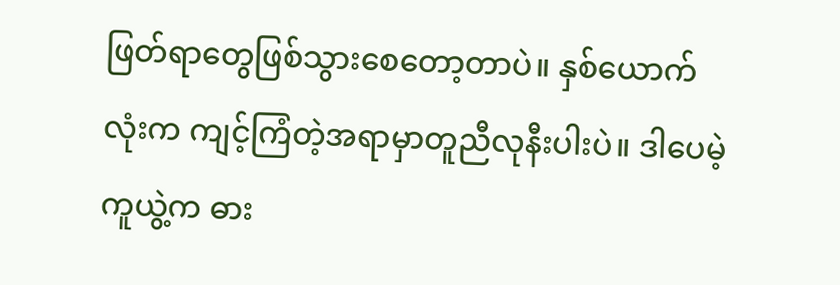ဖြတ်ရာတွေဖြစ်သွားစေတော့တာပဲ။ နှစ်ယောက်လုံးက ကျင့်ကြံတဲ့အရာမှာတူညီလုနီးပါးပဲ။ ဒါပေမဲ့ ကူယွဲ့က ဓား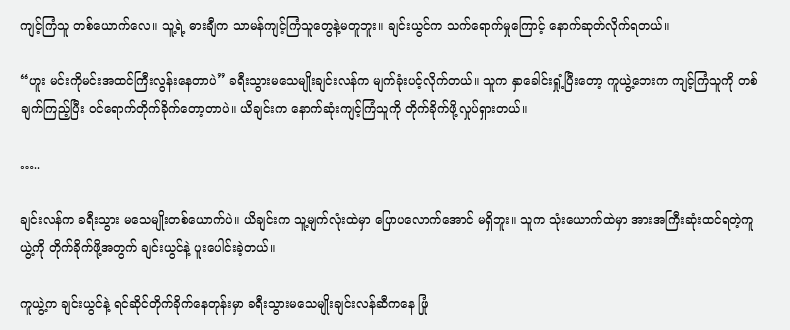ကျင့်ကြံသူ တစ်ယောက်လေ။ သူ့ရဲ့ ဓားချီက သာမန်ကျင့်ကြံသူတွေနဲ့မတူဘူး။ ချင်းယွင်က သက်ရောက်မှုကြောင့် နောက်ဆုတ်လိုက်ရတယ်။

“ဟူး မင်းကိုမင်းအထင်ကြီးလွန်းနေတာပဲ” ခရီးသွားမသေမျိုးချင်းလန်က မျက်ခုံးပင့်လိုက်တယ်။ သူက နှာခေါင်းရှုံ့ပြီးတော့ ကူယွဲ့ဘေးက ကျင့်ကြံသူကို တစ်ချက်ကြည့်ပြီး ဝင်ရောက်တိုက်ခိုက်တော့တာပဲ။ ယိချင်းက နောက်ဆုံးကျင့်ကြံသူကို တိုက်ခိုက်ဖို့လှုပ်ရှားတယ်။

…..

ချင်းလန်က ခရီးသွား မသေမျိုးတစ်ယောက်ပဲ။ ယိချင်းက သူ့မျက်လုံးထဲမှာ ပြောပလောက်အောင် မရှိဘူး။ သူက သုံးယောက်ထဲမှာ အားအကြီးဆုံးထင်ရတဲ့ကူယွဲ့ကို တိုက်ခိုက်ဖို့အတွက် ချင်းယွင်နဲ့ ပူးပေါင်းခဲ့တယ်။

ကူယွဲ့က ချင်းယွင်နဲ့ ရင်ဆိုင်တိုက်ခိုက်နေတုန်းမှာ ခရီးသွားမသေမျိုးချင်းလန်ဆီကနေ ဖြုံ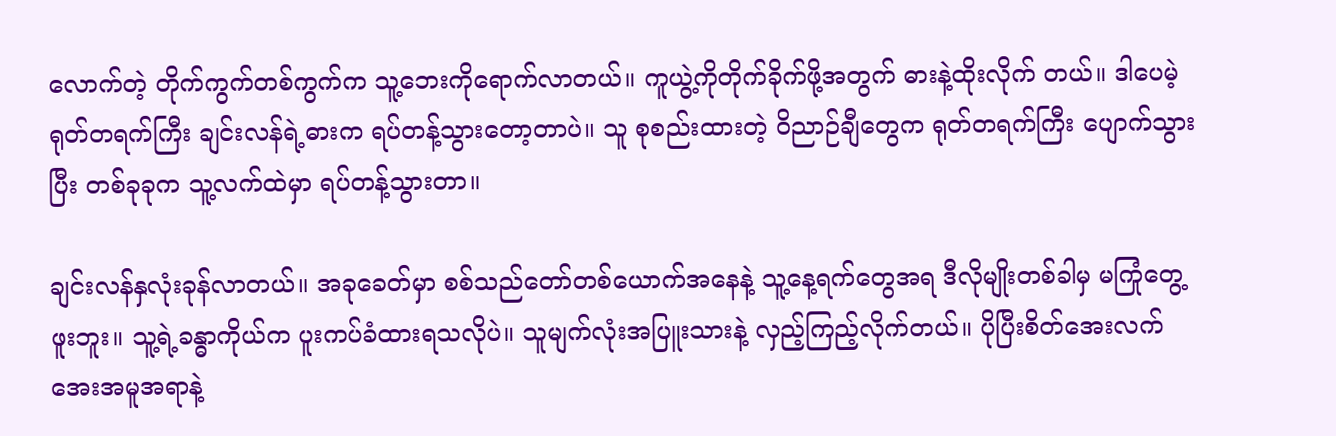လောက်တဲ့ တိုက်ကွက်တစ်ကွက်က သူ့ဘေးကိုရောက်လာတယ်။ ကူယွဲ့ကိုတိုက်ခိုက်ဖို့အတွက် ဓားနဲ့ထိုးလိုက် တယ်။ ဒါပေမဲ့ ရုတ်တရက်ကြီး ချင်းလန်ရဲ့ဓားက ရပ်တန့်သွားတော့တာပဲ။ သူ စုစည်းထားတဲ့ ဝိညာဉ်ချီတွေက ရုတ်တရက်ကြီး ပျောက်သွားပြီး တစ်ခုခုက သူ့လက်ထဲမှာ ရပ်တန့်သွားတာ။

ချင်းလန်နှလုံးခုန်လာတယ်။ အခုခေတ်မှာ စစ်သည်တော်တစ်ယောက်အနေနဲ့ သူ့နေ့ရက်တွေအရ ဒီလိုမျိုးတစ်ခါမှ မကြုံတွေ့ဖူးဘူး။ သူ့ရဲ့ခန္ဓာကိုယ်က ပူးကပ်ခံထားရသလိုပဲ။ သူမျက်လုံးအပြူးသားနဲ့ လှည့်ကြည့်လိုက်တယ်။ ပိုပြီးစိတ်အေးလက်အေးအမူအရာနဲ့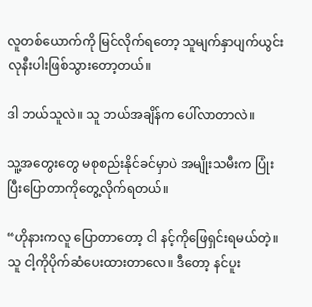လူတစ်ယောက်ကို မြင်လိုက်ရတော့ သူမျက်နှာပျက်ယွင်းလုနီးပါးဖြစ်သွားတော့တယ်။

ဒါ ဘယ်သူလဲ။ သူ ဘယ်အချိန်က ပေါ်လာတာလဲ။

သူ့အတွေးတွေ မစုစည်းနိုင်ခင်မှာပဲ အမျိုးသမီးက ပြုံးပြီးပြောတာကိုတွေ့လိုက်ရတယ်။

“ဟိုနားကလူ ပြောတာတော့ ငါ နင့်ကိုဖြေရှင်းရမယ်တဲ့။ သူ ငါ့ကိုပိုက်ဆံပေးထားတာလေ။ ဒီတော့ နင်ပူး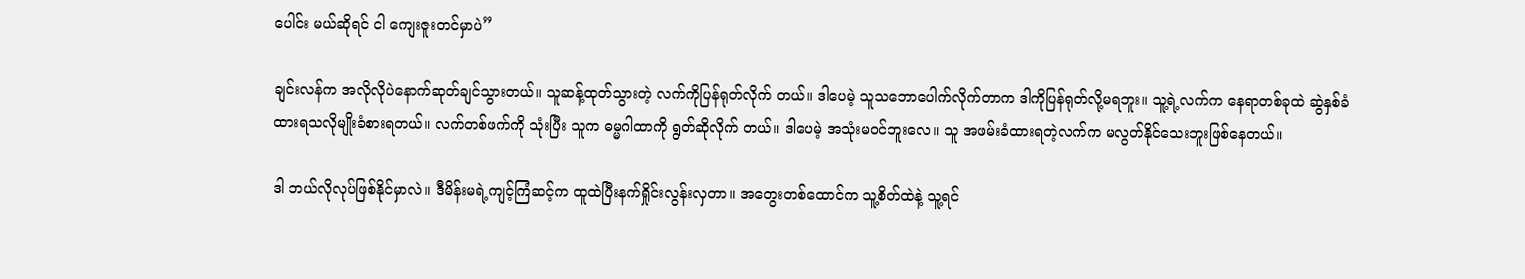ပေါင်း မယ်ဆိုရင် ငါ ကျေးဇူးတင်မှာပဲ”

ချင်းလန်က အလိုလိုပဲနောက်ဆုတ်ချင်သွားတယ်။ သူဆန့်ထုတ်သွားတဲ့ လက်ကိုပြန်ရုတ်လိုက် တယ်။ ဒါပေမဲ့ သူသဘောပေါက်လိုက်တာက ဒါကိုပြန်ရုတ်လို့မရဘူး။ သူ့ရဲ့လက်က နေရာတစ်ခုထဲ ဆွဲနှစ်ခံထားရသလိုမျိုးခံစားရတယ်။ လက်တစ်ဖက်ကို သုံးပြီး သူက ဓမ္မဂါထာကို ရွတ်ဆိုလိုက် တယ်။ ဒါပေမဲ့ အသုံးမဝင်ဘူးလေ။ သူ အဖမ်းခံထားရတဲ့လက်က မလွတ်နိုင်သေးဘူးဖြစ်နေတယ်။

ဒါ ဘယ်လိုလုပ်ဖြစ်နိုင်မှာလဲ။ ဒီမိန်းမရဲ့ကျင့်ကြံဆင့်က ထူထဲပြီးနက်ရှိုင်းလွန်းလှတာ။ အတွေးတစ်ထောင်က သူ့စိတ်ထဲနဲ့ သူ့ရင်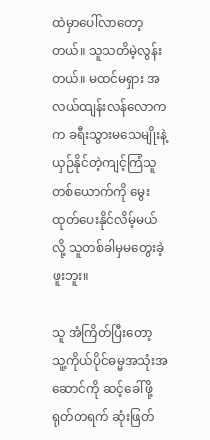ထဲမှာပေါ်လာတော့တယ်။ သူသတိမဲ့လွန်းတယ်။ မထင်မရှား အလယ်ထျန်းလန်လောကက ခရီးသွားမသေမျိုးနဲ့ယှဉ်နိုင်တဲ့ကျင့်ကြံသူတစ်ယောက်ကို မွေးထုတ်ပေးနိုင်လိမ့်မယ်လို့ သူတစ်ခါမှမတွေးခဲ့ဖူးဘူး။

သူ အံကြိတ်ပြီးတော့ သူ့ကိုယ်ပိုင်ဓမ္မအသုံးအဆောင်ကို ဆင့်ခေါ်ဖို့ ရုတ်တရက် ဆုံးဖြတ်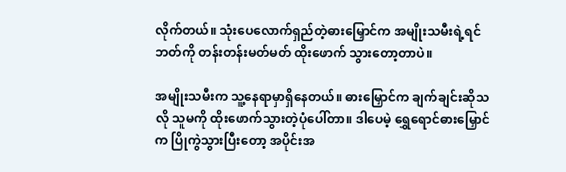လိုက်တယ်။ သုံးပေလောက်ရှည်တဲ့ဓားမြှောင်က အမျိုးသမီးရဲ့ရင်ဘတ်ကို တန်းတန်းမတ်မတ် ထိုးဖောက် သွားတော့တာပဲ။

အမျိုးသမီးက သူ့နေရာမှာရှိနေတယ်။ ဓားမြှောင်က ချက်ချင်းဆိုသလို သူမကို ထိုးဖောက်သွားတဲ့ပုံပေါ်တာ။ ဒါပေမဲ့ ရွှေရောင်ဓားမြှောင်က ပြိုကွဲသွားပြီးတော့ အပိုင်းအ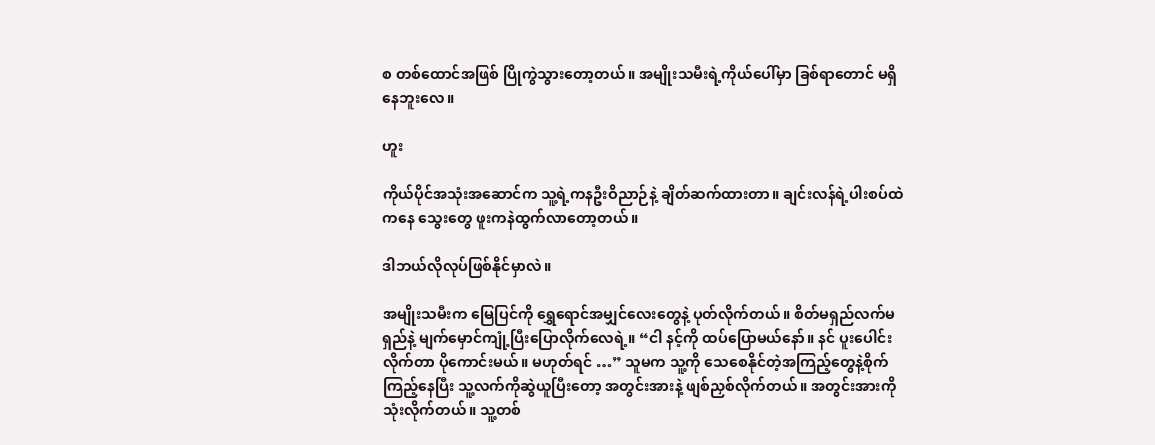စ တစ်ထောင်အဖြစ် ပြိုကွဲသွားတော့တယ်။ အမျိုးသမီးရဲ့ကိုယ်ပေါ်မှာ ခြစ်ရာတောင် မရှိနေဘူးလေ။

ဟူး

ကိုယ်ပိုင်အသုံးအဆောင်က သူ့ရဲ့ကနဦးဝိညာဉ်နဲ့ ချိတ်ဆက်ထားတာ။ ချင်းလန်ရဲ့ပါးစပ်ထဲကနေ သွေးတွေ ဖူးကနဲထွက်လာတော့တယ်။

ဒါဘယ်လိုလုပ်ဖြစ်နိုင်မှာလဲ။

အမျိုးသမီးက မြေပြင်ကို ရွှေရောင်အမျှင်လေးတွေနဲ့ ပုတ်လိုက်တယ်။ စိတ်မရှည်လက်မရှည်နဲ့ မျက်မှောင်ကျုံ့ပြီးပြောလိုက်လေရဲ့။ “ငါ နင့်ကို ထပ်ပြောမယ်နော်။ နင် ပူးပေါင်းလိုက်တာ ပိုကောင်းမယ်။ မဟုတ်ရင် …” သူမက သူ့ကို သေစေနိုင်တဲ့အကြည့်တွေနဲ့စိုက်ကြည့်နေပြီး သူ့လက်ကိုဆွဲယူပြီးတော့ အတွင်းအားနဲ့ ဖျစ်ညှစ်လိုက်တယ်။ အတွင်းအားကိုသုံးလိုက်တယ်။ သူ့တစ်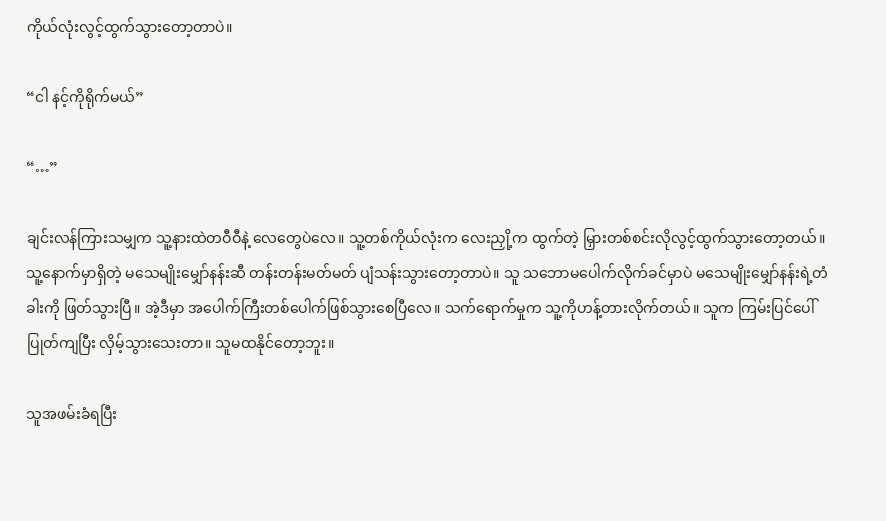ကိုယ်လုံးလွင့်ထွက်သွားတော့တာပဲ။

“ငါ နင့်ကိုရိုက်မယ်”

“…”

ချင်းလန်ကြားသမျှက သူ့နားထဲတဝီဝီနဲ့ လေတွေပဲလေ။ သူ့တစ်ကိုယ်လုံးက လေးညှို့က ထွက်တဲ့ မြှားတစ်စင်းလိုလွင့်ထွက်သွားတော့တယ်။ သူ့နောက်မှာရှိတဲ့ မသေမျိုးမျှော်နန်းဆီ တန်းတန်းမတ်မတ် ပျံသန်းသွားတော့တာပဲ။ သူ သဘောမပေါက်လိုက်ခင်မှာပဲ မသေမျိုးမျှော်နန်းရဲ့တံခါးကို ဖြတ်သွားပြီ။ အဲ့ဒီမှာ အပေါက်ကြီးတစ်ပေါက်ဖြစ်သွားစေပြီလေ။ သက်ရောက်မှုက သူ့ကိုဟန့်တားလိုက်တယ်။ သူက ကြမ်းပြင်ပေါ်ပြုတ်ကျပြီး လှိမ့်သွားသေးတာ။ သူမထနိုင်တော့ဘူး။

သူအဖမ်းခံရပြီး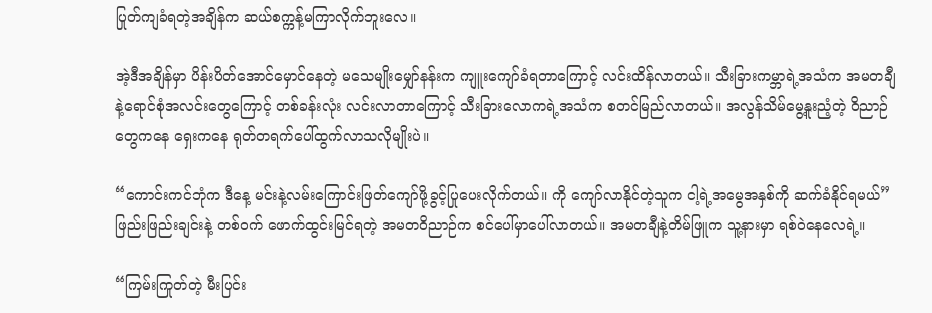ပြုတ်ကျခံရတဲ့အချိန်က ဆယ်စက္ကန့်မကြာလိုက်ဘူးလေ။

အဲ့ဒီအချိန်မှာ ပိန်းပိတ်အောင်မှောင်နေတဲ့ မသေမျိုးမျှော်နန်းက ကျူးကျော်ခံရတာကြောင့် လင်းထိန်လာတယ်။ သီးခြားကမ္ဘာရဲ့အသံက အမတချီနဲ့ရောင်စုံအလင်းတွေကြောင့် တစ်ခန်းလုံး လင်းလာတာကြောင့် သီးခြားလောကရဲ့အသံက စတင်မြည်လာတယ်။ အလွန်သိမ်မွေ့နူးညံ့တဲ့ ဝိညာဉ်တွေကနေ ရှေးကနေ ရုတ်တရက်ပေါ်ထွက်လာသလိုမျိုးပဲ။

“ကောင်းကင်ဘုံက ဒီနေ့ မင်းနဲ့လမ်းကြောင်းဖြတ်ကျော်ဖို့ခွင့်ပြုပေးလိုက်တယ်။ ကို ကျော်လာနိုင်တဲ့သူက ငါ့ရဲ့အမွေအနှစ်ကို ဆက်ခံနိုင်ရမယ်” ဖြည်းဖြည်းချင်းနဲ့ တစ်ဝက် ဖောက်ထွင်းမြင်ရတဲ့ အမတဝိညာဉ်က စင်ပေါ်မှာပေါ်လာတယ်။ အမတချီနဲ့တိမ်ဖြူက သူ့နားမှာ ရစ်ဝဲနေလေရဲ့။

“ကြမ်းကြုတ်တဲ့ မီးပြင်း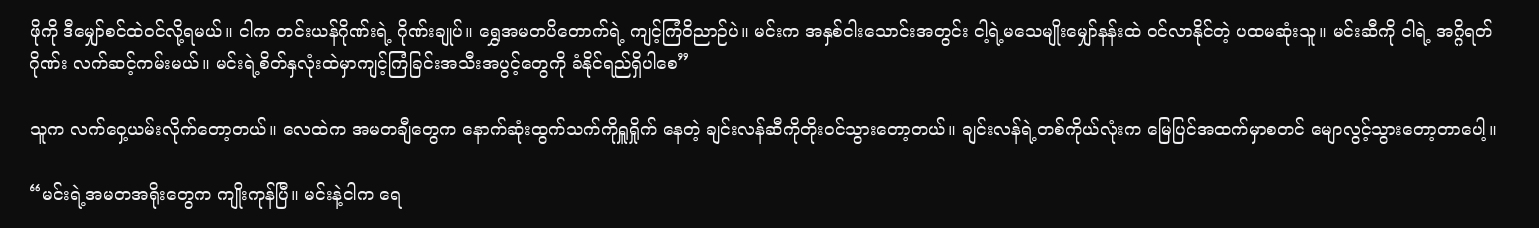ဖိုကို ဒီမျှော်စင်ထဲဝင်လို့ရမယ်။ ငါက တင်းယန်ဂိုဏ်းရဲ့ ဂိုဏ်းချုပ်။ ရွှေအမတပိတောက်ရဲ့ ကျင့်ကြံဝိညာဉ်ပဲ။ မင်းက အနှစ်ငါးသောင်းအတွင်း ငါ့ရဲ့မသေမျိုးမျှော်နန်းထဲ ဝင်လာနိုင်တဲ့ ပထမဆုံးသူ။ မင်းဆီကို ငါရဲ့ အဂ္ဂိရတ်ဂိုဏ်း လက်ဆင့်ကမ်းမယ်။ မင်းရဲ့စိတ်နှလုံးထဲမှာကျင့်ကြံခြင်းအသီးအပွင့်တွေကို ခံနိုင်ရည်ရှိပါစေ”

သူက လက်ဝှေ့ယမ်းလိုက်တော့တယ်။ လေထဲက အမတချီတွေက နောက်ဆုံးထွက်သက်ကိုရှူရှိုက် နေတဲ့ ချင်းလန်ဆီကိုတိုးဝင်သွားတော့တယ်။ ချင်းလန်ရဲ့တစ်ကိုယ်လုံးက မြေပြင်အထက်မှာစတင် မျောလွင့်သွားတော့တာပေါ့။

“မင်းရဲ့အမတအရိုးတွေက ကျိုးကုန်ပြီ။ မင်းနဲ့ငါက ရေ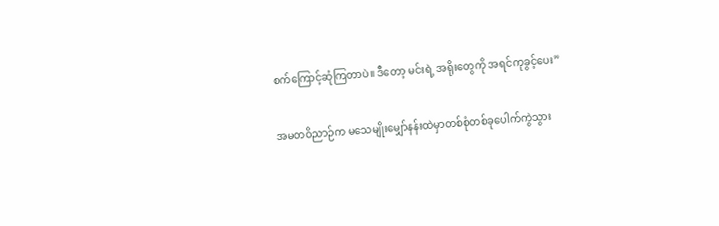စက်ကြောင့်ဆုံကြတာပဲ။ ဒီတော့ မင်းရဲ့ အရိုးတွေကို အရင်ကုခွင့်ပေး”

အမတဝိညာဉ်က မသေမျိုးမျှော်နန်းထဲမှာတစ်စုံတစ်ခုပေါက်ကွဲသွား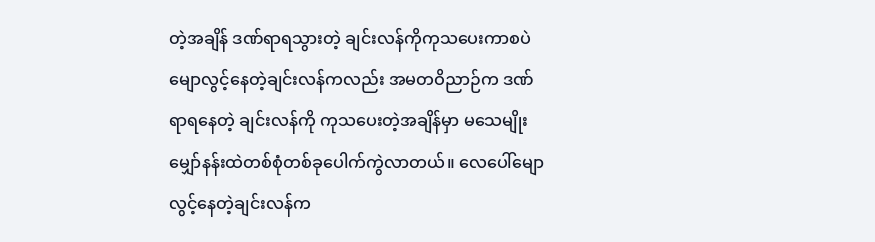တဲ့အချိန် ဒဏ်ရာရသွားတဲ့ ချင်းလန်ကိုကုသပေးကာစပဲ မျောလွင့်နေတဲ့ချင်းလန်ကလည်း အမတဝိညာဉ်က ဒဏ်ရာရနေတဲ့ ချင်းလန်ကို ကုသပေးတဲ့အချိန်မှာ မသေမျိုးမျှော်နန်းထဲတစ်စုံတစ်ခုပေါက်ကွဲလာတယ်။ လေပေါ်မျောလွင့်နေတဲ့ချင်းလန်က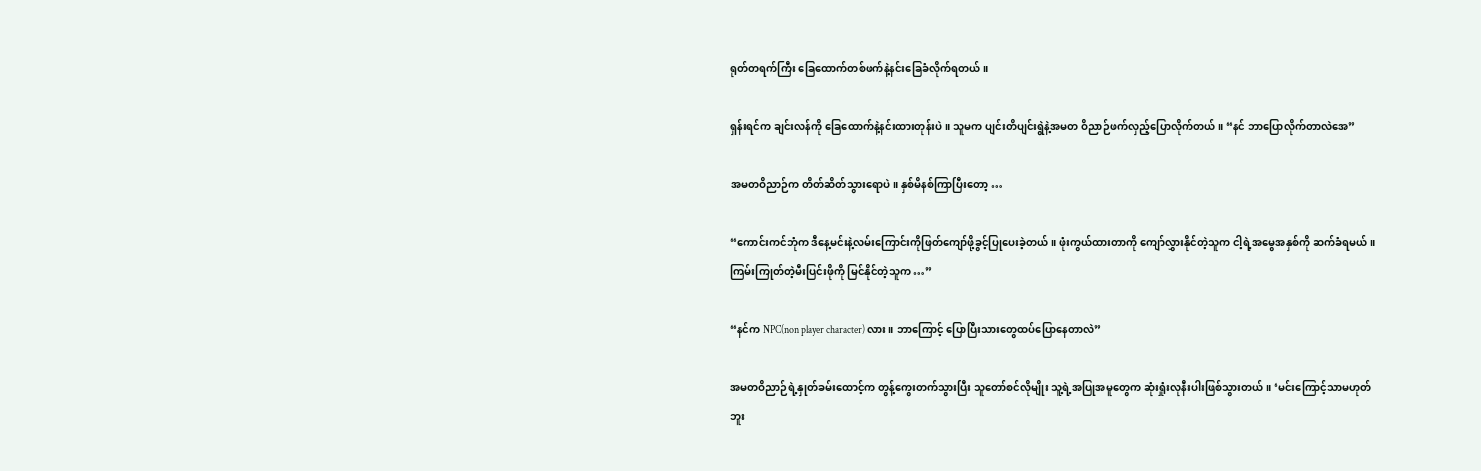ရုတ်တရက်ကြီး ခြေထောက်တစ်ဖက်နဲ့နင်းခြေခံလိုက်ရတယ်။

ရှန်းရင်က ချင်းလန်ကို ခြေထောက်နဲ့နင်းထားတုန်းပဲ။ သူမက ပျင်းတိပျင်းရွဲနဲ့အမတ ဝိညာဉ်ဖက်လှည့်ပြောလိုက်တယ်။ “နင် ဘာပြောလိုက်တာလဲအေ”

အမတဝိညာဉ်က တိတ်ဆိတ်သွားရောပဲ။ နှစ်မိနစ်ကြာပြီးတော့ …

“ကောင်းကင်ဘုံက ဒီနေ့မင်းနဲ့လမ်းကြောင်းကိုဖြတ်ကျော်ဖို့ခွင့်ပြုပေးခဲ့တယ်။ ဖုံးကွယ်ထားတာကို ကျော်လွှားနိုင်တဲ့သူက ငါ့ရဲ့အမွေအနှစ်ကို ဆက်ခံရမယ်။ ကြမ်းကြုတ်တဲ့မီးပြင်းဖိုကို မြင်နိုင်တဲ့သူက …”

“နင်က NPC(non player character) လား။ ဘာကြောင့် ပြောပြီးသားတွေထပ်ပြောနေတာလဲ”

အမတဝိညာဉ်ရဲ့နှုတ်ခမ်းထောင့်က တွန့်ကွေးတက်သွားပြီး သူတော်စင်လိုမျိုး သူ့ရဲ့အပြုအမူတွေက ဆုံးရှုံးလုနီးပါးဖြစ်သွားတယ်။ ‘မင်းကြောင့်သာမဟုတ်ဘူး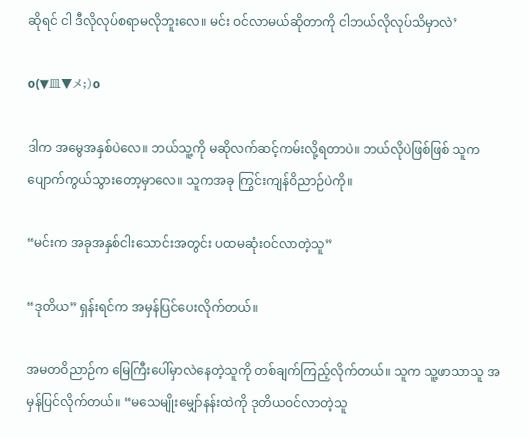ဆိုရင် ငါ ဒီလိုလုပ်စရာမလိုဘူးလေ။ မင်း ဝင်လာမယ်ဆိုတာကို ငါဘယ်လိုလုပ်သိမှာလဲ’

o(▼皿▼メ;)o

ဒါက အမွေအနှစ်ပဲလေ။ ဘယ်သူ့ကို မဆိုလက်ဆင့်ကမ်းလို့ရတာပဲ။ ဘယ်လိုပဲဖြစ်ဖြစ် သူက ပျောက်ကွယ်သွားတော့မှာလေ။ သူကအခု ကြွင်းကျန်ဝိညာဉ်ပဲကို။

“မင်းက အခုအနှစ်ငါးသောင်းအတွင်း ပထမဆုံးဝင်လာတဲ့သူ”

“ဒုတိယ” ရှန်းရင်က အမှန်ပြင်ပေးလိုက်တယ်။

အမတဝိညာဉ်က မြေကြီးပေါ်မှာလဲနေတဲ့သူကို တစ်ချက်ကြည့်လိုက်တယ်။ သူက သူ့ဖာသာသူ အမှန်ပြင်လိုက်တယ်။ “မသေမျိုးမျှော်နန်းထဲကို ဒုတိယဝင်လာတဲ့သူ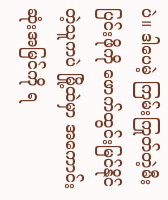ပဲ။ ဒါပေမဲ့ ကြမ်းကြုတ်တဲ့မီးပြင်းဖိုကို ဖောက်ထွင်းမြင်နိုင်တဲ့သူကပဲ မြို့ထဲမှာ အကောင်းဆုံးအမြင်ကို ရ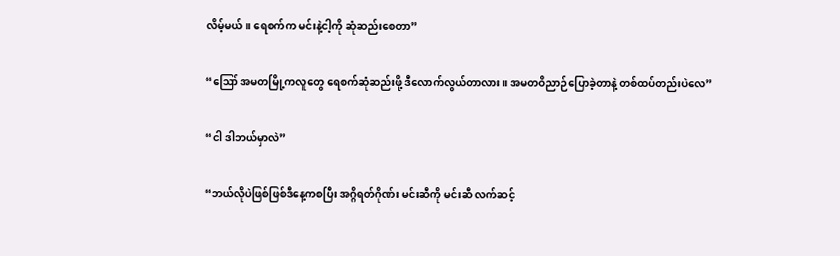လိမ့်မယ်။ ရေစက်က မင်းနဲ့ငါ့ကို ဆုံဆည်းစေတာ”

“ဪ အမတမြို့ကလူတွေ ရေစက်ဆုံဆည်းဖို့ ဒီလောက်လွယ်တာလား။ အမတဝိညာဉ်ပြောခဲ့တာနဲ့ တစ်ထပ်တည်းပဲလေ”

“ငါ ဒါဘယ်မှာလဲ”

“ဘယ်လိုပဲဖြစ်ဖြစ်ဒီနေ့ကစပြီး အဂ္ဂိရတ်ဂိုဏ်း မင်းဆီကို မင်းဆီ လက်ဆင့်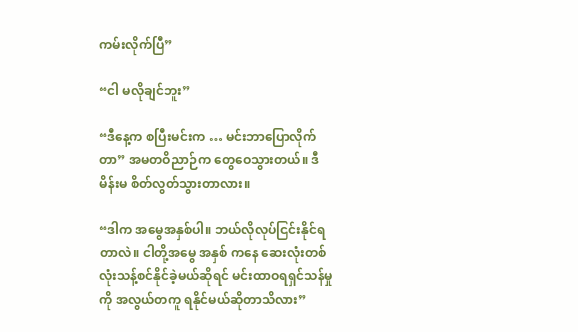ကမ်းလိုက်ပြီ”

“ငါ မလိုချင်ဘူး”

“ဒီနေ့က စပြီးမင်းက … မင်းဘာပြောလိုက်တာ” အမတဝိညာဉ်က တွေဝေသွားတယ်။ ဒီမိန်းမ စိတ်လွတ်သွားတာလား။

“ဒါက အမွေအနှစ်ပါ။ ဘယ်လိုလုပ်ငြင်းနိုင်ရတာလဲ။ ငါတို့အမွေ အနှစ် ကနေ ဆေးလုံးတစ်လုံးသန့်စင်နိုင်ခဲ့မယ်ဆိုရင် မင်းထာဝရရှင်သန်မှုကို အလွယ်တကူ ရနိုင်မယ်ဆိုတာသိလား”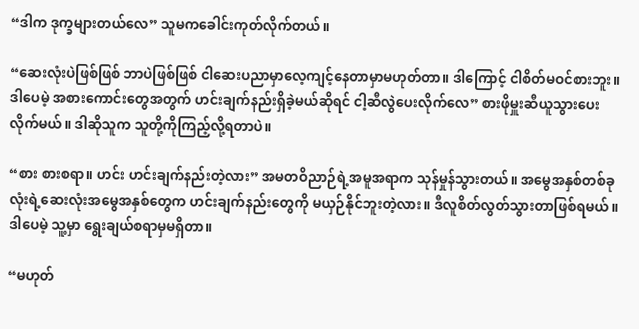“ဒါက ဒုက္ခများတယ်လေ” သူမကခေါင်းကုတ်လိုက်တယ်။

“ဆေးလုံးပဲဖြစ်ဖြစ် ဘာပဲဖြစ်ဖြစ် ငါဆေးပညာမှာလေ့ကျင့်နေတာမှာမဟုတ်တာ။ ဒါကြောင့် ငါစိတ်မဝင်စားဘူး။ ဒါပေမဲ့ အစားကောင်းတွေအတွက် ဟင်းချက်နည်းရှိခဲ့မယ်ဆိုရင် ငါ့ဆီလွဲပေးလိုက်လေ” စားဖိုမှူးဆီယူသွားပေးလိုက်မယ်။ ဒါဆိုသူက သူတို့ကိုကြည့်လို့ရတာပဲ။

“စား စားစရာ။ ဟင်း ဟင်းချက်နည်းတဲ့လား” အမတဝိညာဉ်ရဲ့အမူအရာက သုန်မှုန်သွားတယ်။ အမွေအနှစ်တစ်ခုလုံးရဲ့ဆေးလုံးအမွေအနှစ်တွေက ဟင်းချက်နည်းတွေကို မယှဉ်နိုင်ဘူးတဲ့လား။ ဒီလူစိတ်လွတ်သွားတာဖြစ်ရမယ်။ ဒါပေမဲ့ သူ့မှာ ရွေးချယ်စရာမှမရှိတာ။

“မဟုတ်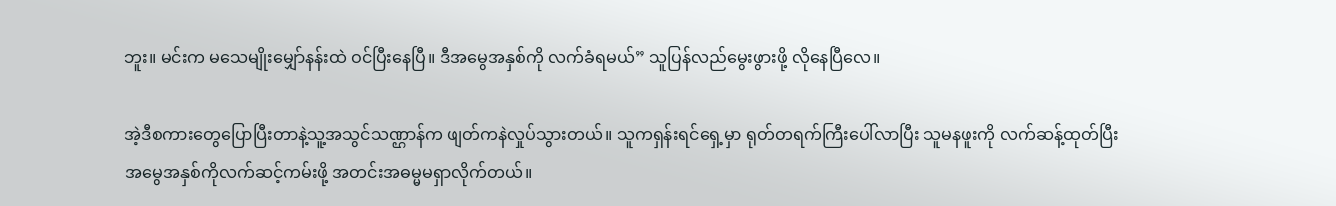ဘူး။ မင်းက မသေမျိုးမျှော်နန်းထဲ ဝင်ပြီးနေပြီ။ ဒီအမွေအနှစ်ကို လက်ခံရမယ်” သူပြန်လည်မွေးဖွားဖို့ လိုနေပြီလေ။

အဲ့ဒီစကားတွေပြောပြီးတာနဲ့သူ့အသွင်သဏ္ဌာန်က ဖျတ်ကနဲလှုပ်သွားတယ်။ သူကရှန်းရင်ရှေ့မှာ ရုတ်တရက်ကြီးပေါ်လာပြီး သူမနဖူးကို လက်ဆန့်ထုတ်ပြီး အမွေအနှစ်ကိုလက်ဆင့်ကမ်းဖို့ အတင်းအဓမ္မမရှာလိုက်တယ်။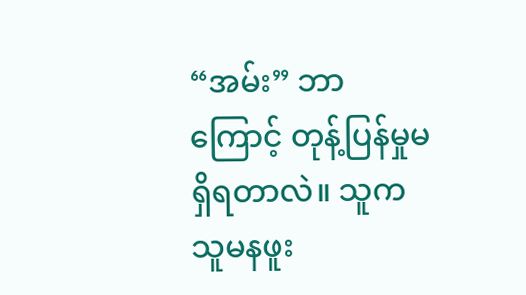“အမ်း” ဘာကြောင့် တုန့်ပြန်မှုမရှိရတာလဲ။ သူက သူမနဖူး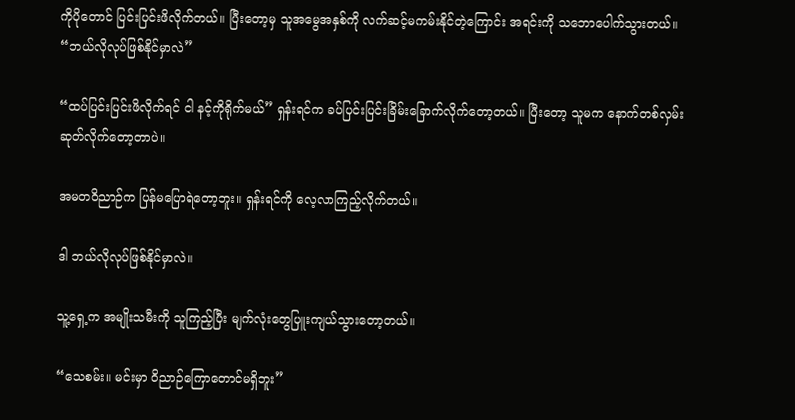ကိုပိုတောင် ပြင်းပြင်းဖိလိုက်တယ်။ ပြီးတော့မှ သူအမွေအနှစ်ကို လက်ဆင့်မကမ်းနိုင်တဲ့ကြောင်း အရင်းကို သဘောပေါက်သွားတယ်။ “ဘယ်လိုလုပ်ဖြစ်နိုင်မှာလဲ”

“ထပ်ပြင်းပြင်းဖိလိုက်ရင် ငါ နင့်ကိုရိုက်မယ်” ရှန်းရင်က ခပ်ပြင်းပြင်းခြိမ်းခြောက်လိုက်တော့တယ်။ ပြီးတော့ သူမက နောက်တစ်လှမ်းဆုတ်လိုက်တော့တာပဲ။

အမတဝိညာဉ်က ပြန်မပြောရဲတော့ဘူး။ ရှန်းရင်ကို လေ့လာကြည့်လိုက်တယ်။

ဒါ ဘယ်လိုလုပ်ဖြစ်နိုင်မှာလဲ။

သူ့ရှေ့က အမျိုးသမီးကို သူကြည့်ပြီး မျက်လုံးတွေပြူးကျယ်သွားတော့တယ်။

“သေစမ်း။ မင်းမှာ ဝိညာဉ်ကြောတောင်မရှိဘူး”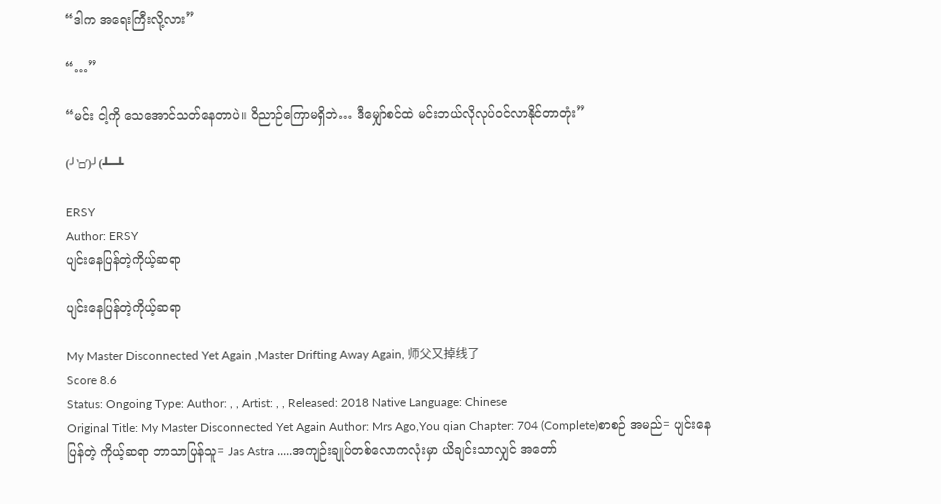“ဒါက အရေးကြီးလို့လား”

“…”

“မင်း ငါ့ကို သေအောင်သတ်နေတာပဲ။ ဝိညာဉ်ကြောမရှိဘဲ… ဒီမျှော်စင်ထဲ မင်းဘယ်လိုလုပ်ဝင်လာနိုင်တာတုံး”

(╯‵□′)╯(┻━┻

ERSY
Author: ERSY
ပျင်းနေပြန်တဲ့ကိုယ့်ဆရာ

ပျင်းနေပြန်တဲ့ကိုယ့်ဆရာ

My Master Disconnected Yet Again ,Master Drifting Away Again, 师父又掉线了
Score 8.6
Status: Ongoing Type: Author: , , Artist: , , Released: 2018 Native Language: Chinese
Original Title: My Master Disconnected Yet Again Author: Mrs Ago,You qian Chapter: 704 (Complete)စာစဉ် အမည်= ပျင်းနေပြန်တဲ့ ကိုယ့်ဆရာ ဘာသာပြန်သူ= Jas Astra .....အကျဉ်းချုပ်တစ်လောကလုံးမှာ ယိချင်းသာလျှင် အတော်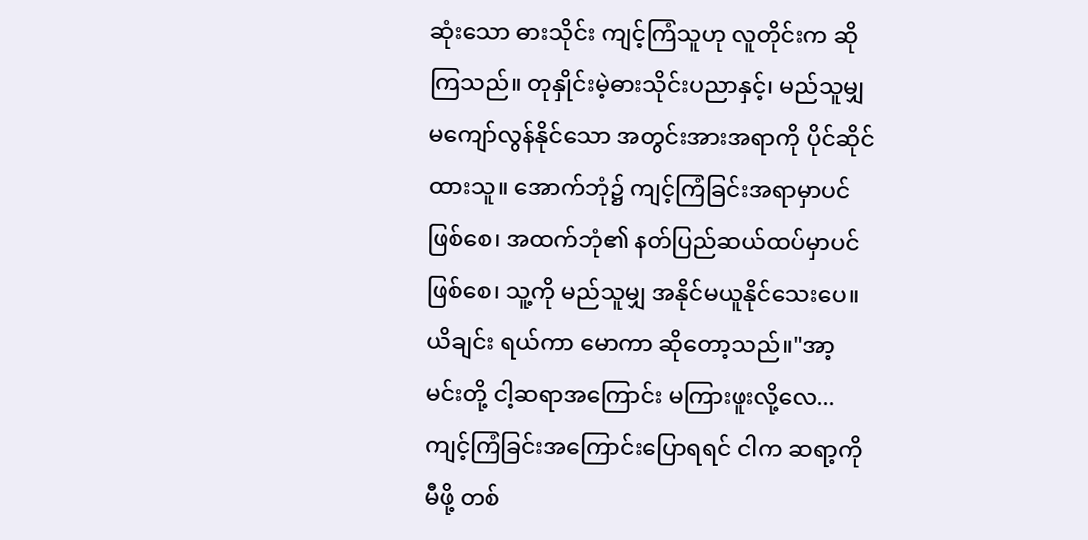ဆုံးသော ဓားသိုင်း ကျင့်ကြံသူဟု လူတိုင်းက ဆိုကြသည်။ တုနှိုင်းမဲ့ဓားသိုင်းပညာနှင့်၊ မည်သူမျှ မကျော်လွန်နိုင်သော အတွင်းအားအရာကို ပိုင်ဆိုင်ထားသူ။ အောက်ဘုံ၌ ကျင့်ကြံခြင်းအရာမှာပင် ဖြစ်စေ၊ အထက်ဘုံ၏ နတ်ပြည်ဆယ်ထပ်မှာပင် ဖြစ်စေ၊ သူ့ကို မည်သူမျှ အနိုင်မယူနိုင်သေးပေ။ယိချင်း ရယ်ကာ မောကာ ဆိုတော့သည်။"အာ့ မင်းတို့ ငါ့ဆရာအကြောင်း မကြားဖူးလို့လေ... ကျင့်ကြံခြင်းအကြောင်းပြောရရင် ငါက ဆရာ့ကို မီဖို့ တစ်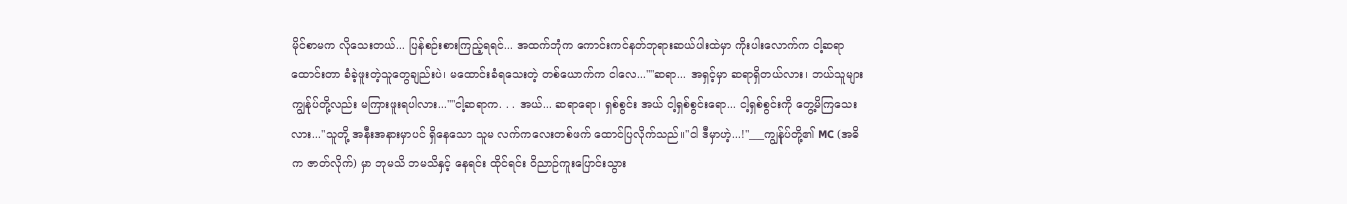မိုင်စာမက လိုသေးတယ်... ပြန်စဉ်းစားကြည့်ရရင်... အထက်ဘုံက ကောင်းကင်နတ်ဘုရားဆယ်ပါးထဲမှာ ကိုးပါးလောက်က ငါ့ဆရာထောင်းတာ ခံခဲ့ဖူးတဲ့သူတွေချည်းပဲ၊ မထောင်းခံရသေးတဲ့ တစ်ယောက်က ငါလေ...""ဆရာ... အရှင့်မှာ ဆရာရှိတယ်လား၊ ဘယ်သူများ ကျွန်ုပ်တို့လည်း မကြားဖူးရပါလား...""ငါ့ဆရာက. . . အယ်... ဆရာရော၊ ရှစ်စွင်း အယ် ငါ့ရှစ်စွင်းရော... ငါ့ရှစ်စွင်းကို တွေ့မိကြသေးလား..."သူတို့ အနီးအနားမှာပင် ရှိနေသော သူမ လက်ကလေးတစ်ဖက် ထောင်ပြလိုက်သည်။"ငါ ဒီမှာဟဲ့...!"___ကျွန်ုပ်တို့၏ MC (အဓိက ဇာတ်လိုက်) မှာ ဘုမသိ ဘမသိနှင့် နေရင်း ထိုင်ရင်း ဝိညာဉ်ကူးပြောင်းသွား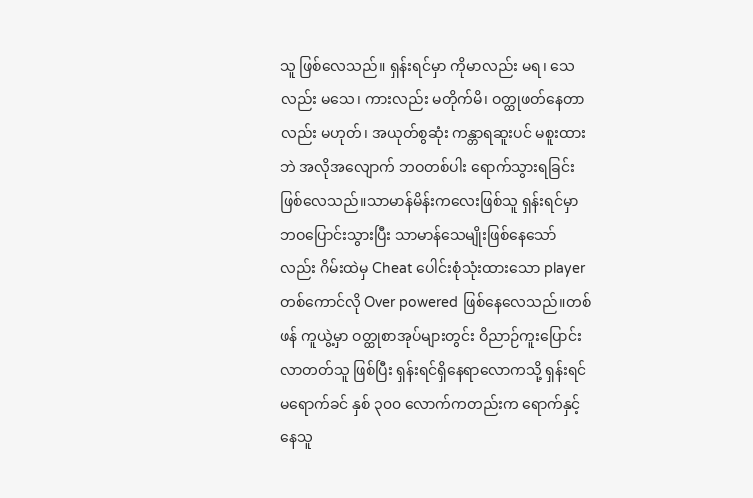သူ ဖြစ်လေသည်။ ရှန်းရင်မှာ ကိုမာလည်း မရ၊ သေလည်း မသေ၊ ကားလည်း မတိုက်မိ၊ ဝတ္ထုဖတ်နေတာလည်း မဟုတ်၊ အယုတ်စွဆုံး ကန္တာရဆူးပင် မစူးထားဘဲ အလိုအလျောက် ဘဝတစ်ပါး ရောက်သွားရခြင်းဖြစ်လေသည်။သာမာန်မိန်းကလေးဖြစ်သူ ရှန်းရင်မှာ ဘဝပြောင်းသွားပြီး သာမာန်သေမျိုးဖြစ်နေသော်လည်း ဂိမ်းထဲမှ Cheat ပေါင်းစုံသုံးထားသော player တစ်ကောင်လို Over powered ဖြစ်နေလေသည်။တစ်ဖန် ကူယွဲ့မှာ ဝတ္ထုစာအုပ်များတွင်း ဝိညာဉ်ကူးပြောင်းလာတတ်သူ ဖြစ်ပြီး ရှန်းရင်ရှိနေရာလောကသို့ ရှန်းရင် မရောက်ခင် နှစ် ၃၀၀ လောက်ကတည်းက ရောက်နှင့်နေသူ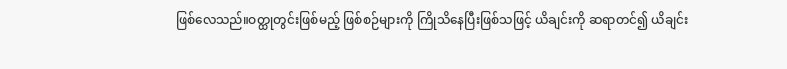ဖြစ်လေသည်။ဝတ္ထုတွင်းဖြစ်မည့် ဖြစ်စဉ်များကို ကြိုသိနေပြီးဖြစ်သဖြင့် ယိချင်းကို ဆရာတင်၍ ယိချင်း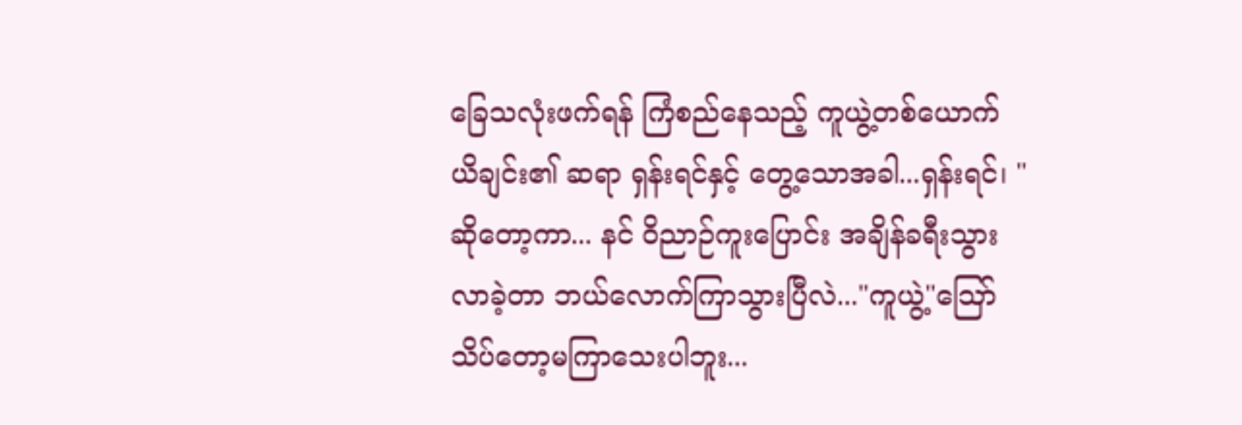ခြေသလုံးဖက်ရန် ကြံစည်နေသည့် ကူယွဲ့တစ်ယောက် ယိချင်း၏ ဆရာ ရှန်းရင်နှင့် တွေ့သောအခါ...ရှန်းရင်၊ "ဆိုတော့ကာ... နင် ဝိညာဉ်ကူးပြောင်း အချိန်ခရီးသွားလာခဲ့တာ ဘယ်လောက်ကြာသွားပြီလဲ..."ကူယွဲ့"သြော် သိပ်တော့မကြာသေးပါဘူး...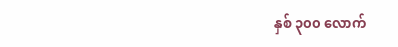နှစ် ၃၀၀ လောက်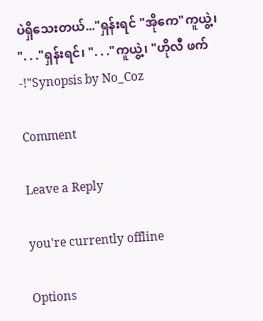ပဲရှိသေးတယ်..."ရှန်းရင် "အိုကေ"ကူယွဲ့၊ ". . ."ရှန်းရင်၊ ". . ."ကူယွဲ့၊ "ဟိုလီ ဖက်-!"Synopsis by No_Coz

Comment

Leave a Reply

you're currently offline

Options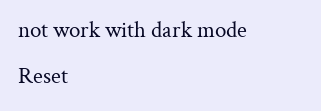not work with dark mode
Reset